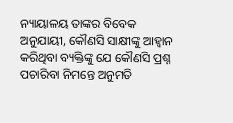ନ୍ୟାୟାଳୟ ତାଙ୍କର ବିବେକ ଅନୁଯାୟୀ, କୌଣସି ସାକ୍ଷୀଙ୍କୁ ଆହ୍ଵାନ କରିଥିବା ବ୍ୟକ୍ତିଙ୍କୁ ଯେ କୌଣସି ପ୍ରଶ୍ନ ପଚାରିବା ନିମନ୍ତେ ଅନୁମତି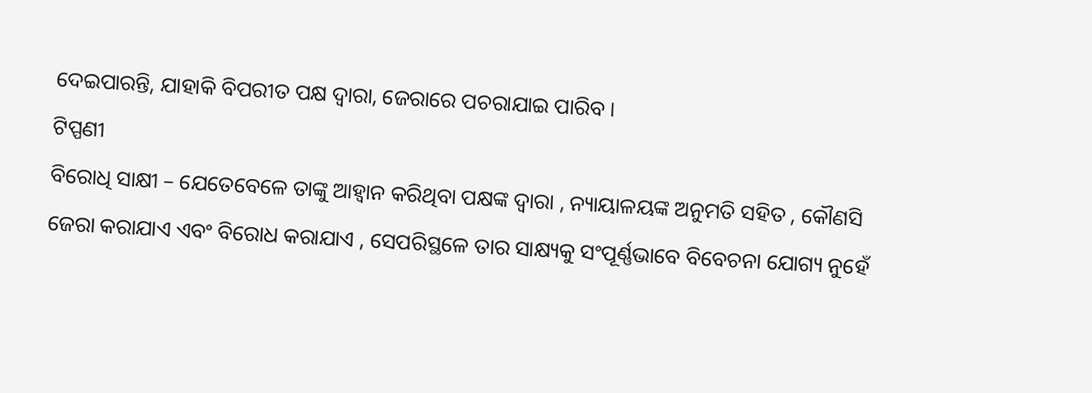ଦେଇପାରନ୍ତି, ଯାହାକି ବିପରୀତ ପକ୍ଷ ଦ୍ଵାରା, ଜେରାରେ ପଚରାଯାଇ ପାରିବ ।
ଟିପ୍ପଣୀ
ବିରୋଧି ସାକ୍ଷୀ – ଯେତେବେଳେ ତାଙ୍କୁ ଆହ୍ଵାନ କରିଥିବା ପକ୍ଷଙ୍କ ଦ୍ଵାରା , ନ୍ୟାୟାଳୟଙ୍କ ଅନୁମତି ସହିତ , କୌଣସି ଜେରା କରାଯାଏ ଏବଂ ବିରୋଧ କରାଯାଏ , ସେପରିସ୍ଥଳେ ତାର ସାକ୍ଷ୍ୟକୁ ସଂପୂର୍ଣ୍ଣଭାବେ ବିବେଚନା ଯୋଗ୍ୟ ନୁହେଁ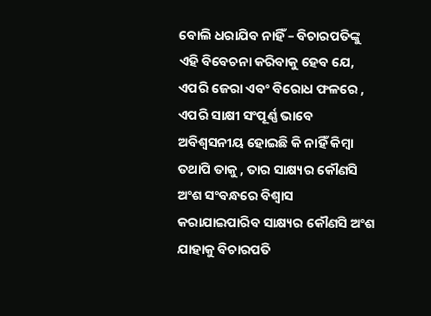ବୋଲି ଧରାଯିବ ନାହିଁ – ବିଚାରପତିଙ୍କୁ ଏହି ବିବେଚନା କରିବାକୁ ହେବ ଯେ, ଏପରି ଜେରା ଏବଂ ବିରୋଧ ଫଳରେ , ଏପରି ସାକ୍ଷୀ ସଂପୂର୍ଣ୍ଣ ଭାବେ ଅବିଶ୍ଵସନୀୟ ହୋଇଛି କି ନାହିଁ କିମ୍ବା ତଥାପି ତାକୁ , ତାର ସାକ୍ଷ୍ୟର କୌଣସି ଅଂଶ ସଂବନ୍ଧରେ ବିଶ୍ଵାସ କରାଯାଇପାରିବ ସାକ୍ଷ୍ୟର କୌଣସି ଅଂଶ ଯାହାକୁ ବିଚାରପତି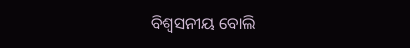ବିଶ୍ଵସନୀୟ ବୋଲି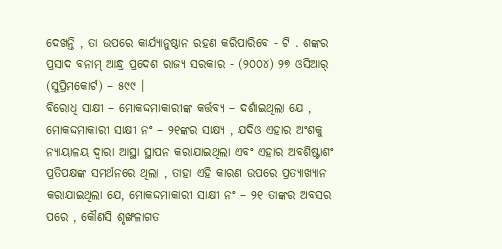ଦେଖନ୍ତି , ତା ଉପରେ କାର୍ଯ୍ୟାନୁଷ୍ଠାନ ରହଣ କରିପାରିବେ - ଟି . ଶଙ୍କର ପ୍ରସାଦ ବନାମ୍ ଆନ୍ଧ୍ର ପ୍ରଦେଶ ରାଜ୍ୟ ସରକାର - (୨୦୦୪) ୨୭ ଓସିଆର୍ (ସୁପ୍ରିମକୋର୍ଟ) – ୫୯୯ ।
ବିରୋଧି ସାକ୍ଷୀ – ମୋକଦ୍ଦମାକାରୀଙ୍କ କର୍ତ୍ତବ୍ୟ – ଦର୍ଶାଇଥିଲା ଯେ , ମୋକଦ୍ଦମାକାରୀ ସାକ୍ଷୀ ନଂ – ୨୧ଙ୍କର ସାକ୍ଷ୍ୟ , ଯଦିଓ ଏହାର ଅଂଶକୁ ନ୍ୟାୟାଳୟ ଦ୍ଵାରା ଆସ୍ଥା ସ୍ଥାପନ କରାଯାଇଥିଲା ଏବଂ ଏହାର ଅବଶିଷ୍ଟାଶଂ ପ୍ରତିପକ୍ଷଙ୍କ ସମର୍ଥନରେ ଥିଲା , ତାହା ଏହି କାରଣ ଉପରେ ପ୍ରତ୍ୟାଖ୍ୟାନ କରାଯାଇଥିଲା ଯେ, ମୋକଦ୍ଦମାକାରୀ ସାକ୍ଷୀ ନଂ – ୨୧ ତାଙ୍କର ଅବସର ପରେ , କୌଣସି ଶୃଙ୍ଖଳାଗତ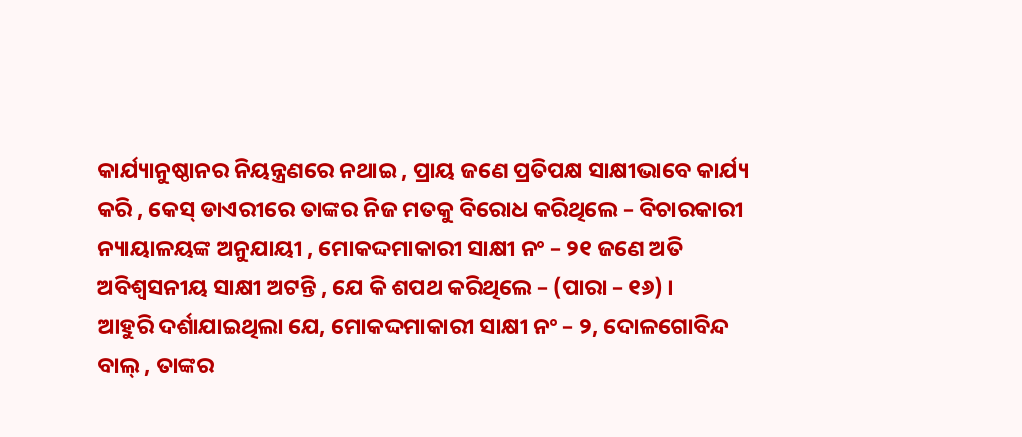କାର୍ଯ୍ୟାନୁଷ୍ଠାନର ନିୟନ୍ତ୍ରଣରେ ନଥାଇ , ପ୍ରାୟ ଜଣେ ପ୍ରତିପକ୍ଷ ସାକ୍ଷୀଭାବେ କାର୍ଯ୍ୟ କରି , କେସ୍ ଡାଏରୀରେ ତାଙ୍କର ନିଜ ମତକୁ ବିରୋଧ କରିଥିଲେ – ବିଚାରକାରୀ ନ୍ୟାୟାଳୟଙ୍କ ଅନୁଯାୟୀ , ମୋକଦ୍ଦମାକାରୀ ସାକ୍ଷୀ ନଂ – ୨୧ ଜଣେ ଅତି ଅବିଶ୍ଵସନୀୟ ସାକ୍ଷୀ ଅଟନ୍ତି , ଯେ କି ଶପଥ କରିଥିଲେ – (ପାରା – ୧୬) ।
ଆହୁରି ଦର୍ଶାଯାଇଥିଲା ଯେ, ମୋକଦ୍ଦମାକାରୀ ସାକ୍ଷୀ ନଂ – ୨, ଦୋଳଗୋବିନ୍ଦ ବାଲ୍ , ତାଙ୍କର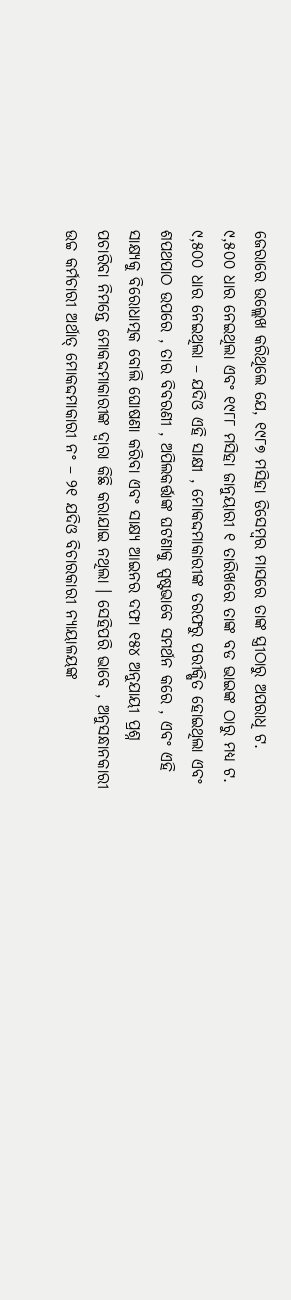ଜେରାରେ ଉଲ୍ଲେଖ କରିଥିଲେ ଯେ, ୧୯୮୭ ମସିହା ଡିସେମ୍ବର ମାସରେ ତାଙ୍କ ସ୍ତ୍ରୀଠାରୁ ଅପରାଧି ଟ. ୯,୫୦୦ ଧାର ନେଇଥିଲା ଏବଂ ୧୯୮୮ ମସିହା ଜାନୁୟାରୀ ୧ ତାରିଖରେ ତାଙ୍କ ବଡ ଭାଇଙ୍କ ଠାରୁ ମଧ୍ୟ ଟ. ୯,୫୦୦ ଧାର ନେଇଥିଲା – ଯଦିଓ ଏହି ସାକ୍ଷୀ , ମୋକଦ୍ଦମାକାରୀଙ୍କ ତରଫରୁ ପରୀକ୍ଷିତ ହୋଇଥିଲା ଏବଂ ଶପଥପାଠ ଉପରେ , ତାର ବିବରଣୀ , ଅପିଲକର୍ତ୍ତାଙ୍କ ଘଟଣାକୁ ସ୍ପଷ୍ଟଭାବେ ସମର୍ଥନ କରେ , ଏବଂ ଏହି ସାକ୍ଷ୍ୟକୁ ବିରୋଧାତ୍ମକ ବୋଲି ଘୋଷଣା କରିବା ଏବଂ ସାକ୍ଷ୍ୟ ଆଇନର ଦଫା ୧୫୪ ଅନୁଯାୟୀ ପ୍ରଶ୍ନ ପଚାରିବା ନିମନ୍ତେ ମୋକଦ୍ଦମାକାରୀଙ୍କ ଦ୍ଵାରା କିଛି କରାଯାଇ ନଥିଲା । ସେହିପରି ଭାବେ , ଅନୁସନ୍ଧାନକାରୀ ଉଚ୍ଚ କର୍ମଚାରୀ ଅର୍ଥାତ୍ ମୋକଦ୍ଦମାକାରୀ ନଂ – ୨୧ ଯଦିଓ ବିଚାରକାରୀ ନ୍ୟାୟାଳୟଙ୍କ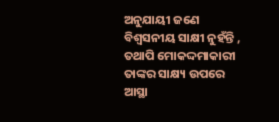ଅନୁଯାୟୀ ଜଣେ ବିଶ୍ଵସନୀୟ ସାକ୍ଷୀ ନୁହଁନ୍ତି , ତଥାପି ମୋକଦ୍ଦମାକାରୀ ତାଙ୍କର ସାକ୍ଷ୍ୟ ଉପରେ ଆସ୍ଥା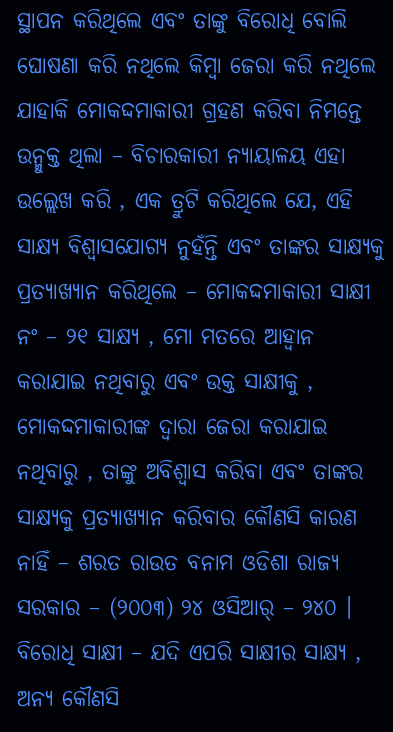ସ୍ଥାପନ କରିଥିଲେ ଏବଂ ତାଙ୍କୁ ବିରୋଧି ବୋଲି ଘୋଷଣା କରି ନଥିଲେ କିମ୍ବା ଜେରା କରି ନଥିଲେ ଯାହାକି ମୋକଦ୍ଦମାକାରୀ ଗ୍ରହଣ କରିବା ନିମନ୍ତେ ଉନ୍ମୁକ୍ତ ଥିଲା – ବିଚାରକାରୀ ନ୍ୟାୟାଳୟ ଏହା ଉଲ୍ଲେଖ କରି , ଏକ ତ୍ରୁଟି କରିଥିଲେ ଯେ, ଏହି ସାକ୍ଷ୍ୟ ବିଶ୍ଵାସଯୋଗ୍ୟ ନୁହଁନ୍ତି ଏବଂ ତାଙ୍କର ସାକ୍ଷ୍ୟକୁ ପ୍ରତ୍ୟାଖ୍ୟାନ କରିଥିଲେ – ମୋକଦ୍ଦମାକାରୀ ସାକ୍ଷୀ ନଂ – ୨୧ ସାକ୍ଷ୍ୟ , ମୋ ମତରେ ଆହ୍ଵାନ କରାଯାଇ ନଥିବାରୁ ଏବଂ ଉକ୍ତ ସାକ୍ଷୀକୁ , ମୋକଦ୍ଦମାକାରୀଙ୍କ ଦ୍ଵାରା ଜେରା କରାଯାଇ ନଥିବାରୁ , ତାଙ୍କୁ ଅବିଶ୍ଵାସ କରିବା ଏବଂ ତାଙ୍କର ସାକ୍ଷ୍ୟକୁ ପ୍ରତ୍ୟାଖ୍ୟାନ କରିବାର କୌଣସି କାରଣ ନାହିଁ – ଶରତ ରାଉତ ବନାମ ଓଡିଶା ରାଜ୍ୟ ସରକାର – (୨୦୦୩) ୨୪ ଓସିଆର୍ – ୨୪୦ ।
ବିରୋଧି ସାକ୍ଷୀ – ଯଦି ଏପରି ସାକ୍ଷୀର ସାକ୍ଷ୍ୟ , ଅନ୍ୟ କୌଣସି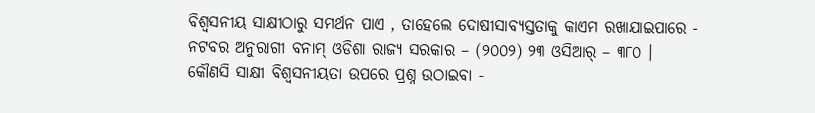ବିଶ୍ଵସନୀୟ ସାକ୍ଷୀଠାରୁ ସମର୍ଥନ ପାଏ , ତାହେଲେ ଦୋଷୀସାବ୍ୟସ୍ତତାକୁ କାଏମ ରଖାଯାଇପାରେ - ନଟବର ଅନୁରାଗୀ ବନାମ୍ ଓଡିଶା ରାଜ୍ୟ ସରକାର – (୨୦୦୨) ୨୩ ଓସିଆର୍ – ୩୮୦ ।
କୌଣସି ସାକ୍ଷୀ ବିଶ୍ଵସନୀୟତା ଉପରେ ପ୍ରଶ୍ନ ଉଠାଇବା -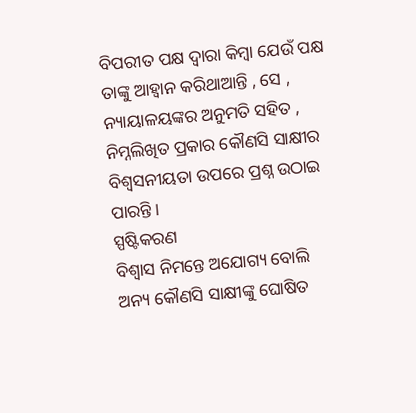ବିପରୀତ ପକ୍ଷ ଦ୍ଵାରା କିମ୍ବା ଯେଉଁ ପକ୍ଷ ତାଙ୍କୁ ଆହ୍ଵାନ କରିଥାଆନ୍ତି , ସେ , ନ୍ୟାୟାଳୟଙ୍କର ଅନୁମତି ସହିତ , ନିମ୍ନଲିଖିତ ପ୍ରକାର କୌଣସି ସାକ୍ଷୀର ବିଶ୍ଵସନୀୟତା ଉପରେ ପ୍ରଶ୍ନ ଉଠାଇ ପାରନ୍ତି ।
ସ୍ପଷ୍ଟିକରଣ
ବିଶ୍ଵାସ ନିମନ୍ତେ ଅଯୋଗ୍ୟ ବୋଲି ଅନ୍ୟ କୌଣସି ସାକ୍ଷୀଙ୍କୁ ଘୋଷିତ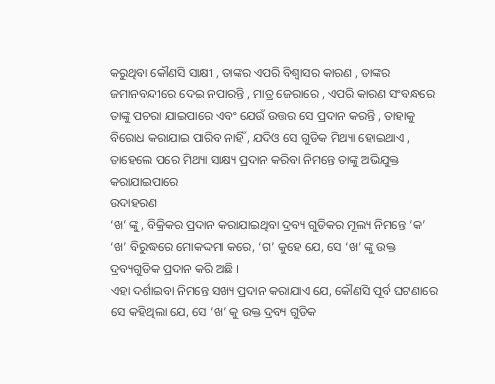କରୁଥିବା କୌଣସି ସାକ୍ଷୀ , ତାଙ୍କର ଏପରି ବିଶ୍ଵାସର କାରଣ , ତାଙ୍କର ଜମାନବନ୍ଦୀରେ ଦେଇ ନପାରନ୍ତି , ମାତ୍ର ଜେରାରେ , ଏପରି କାରଣ ସଂବନ୍ଧରେ ତାଙ୍କୁ ପଚରା ଯାଇପାରେ ଏବଂ ଯେଉଁ ଉତ୍ତର ସେ ପ୍ରଦାନ କରନ୍ତି , ତାହାକୁ ବିରୋଧ କରାଯାଇ ପାରିବ ନାହିଁ , ଯଦିଓ ସେ ଗୁଡିକ ମିଥ୍ୟା ହୋଇଥାଏ , ତାହେଲେ ପରେ ମିଥ୍ୟା ସାକ୍ଷ୍ୟ ପ୍ରଦାନ କରିବା ନିମନ୍ତେ ତାଙ୍କୁ ଅଭିଯୁକ୍ତ କରାଯାଇପାରେ
ଉଦାହରଣ
‘ଖ’ ଙ୍କୁ , ବିକ୍ରିକର ପ୍ରଦାନ କରାଯାଇଥିବା ଦ୍ରବ୍ୟ ଗୁଡିକର ମୂଲ୍ୟ ନିମନ୍ତେ ‘କ’ ‘ଖ’ ବିରୁଦ୍ଧରେ ମୋକଦ୍ଦମା କରେ, ‘ଗ’ କୁହେ ଯେ, ସେ ‘ଖ’ ଙ୍କୁ ଉକ୍ତ ଦ୍ରବ୍ୟଗୁଡିକ ପ୍ରଦାନ କରି ଅଛି ।
ଏହା ଦର୍ଶାଇବା ନିମନ୍ତେ ସଖ୍ୟ ପ୍ରଦାନ କରାଯାଏ ଯେ, କୌଣସି ପୂର୍ବ ଘଟଣାରେ ସେ କହିଥିଲା ଯେ, ସେ ‘ଖ’ କୁ ଉକ୍ତ ଦ୍ରବ୍ୟ ଗୁଡିକ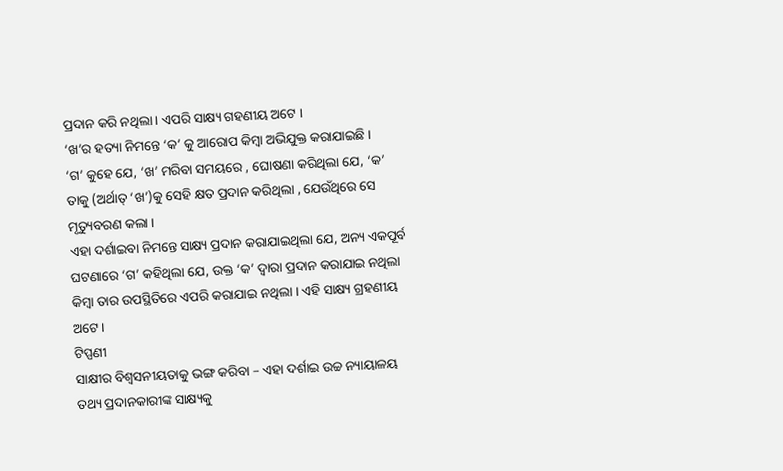ପ୍ରଦାନ କରି ନଥିଲା । ଏପରି ସାକ୍ଷ୍ୟ ଗହଣୀୟ ଅଟେ ।
‘ଖ’ର ହତ୍ୟା ନିମନ୍ତେ ‘କ’ କୁ ଆରୋପ କିମ୍ବା ଅଭିଯୁକ୍ତ କରାଯାଇଛି ।
‘ଗ’ କୁହେ ଯେ, ‘ଖ’ ମରିବା ସମୟରେ , ଘୋଷଣା କରିଥିଲା ଯେ, ‘କ’ ତାକୁ (ଅର୍ଥାତ୍ ‘ଖ’)କୁ ସେହି କ୍ଷତ ପ୍ରଦାନ କରିଥିଲା , ଯେଉଁଥିରେ ସେ ମୃତ୍ୟୁବରଣ କଲା ।
ଏହା ଦର୍ଶାଇବା ନିମନ୍ତେ ସାକ୍ଷ୍ୟ ପ୍ରଦାନ କରାଯାଇଥିଲା ଯେ, ଅନ୍ୟ ଏକପୂର୍ବ ଘଟଣାରେ ‘ଗ’ କହିଥିଲା ଯେ, ଉକ୍ତ ‘କ’ ଦ୍ଵାରା ପ୍ରଦାନ କରାଯାଇ ନଥିଲା କିମ୍ବା ତାର ଉପସ୍ଥିତିରେ ଏପରି କରାଯାଇ ନଥିଲା । ଏହି ସାକ୍ଷ୍ୟ ଗ୍ରହଣୀୟ ଅଟେ ।
ଟିପ୍ପଣୀ
ସାକ୍ଷୀର ବିଶ୍ଵସନୀୟତାକୁ ଭଙ୍ଗ କରିବା – ଏହା ଦର୍ଶାଇ ଉଚ୍ଚ ନ୍ୟାୟାଳୟ ତଥ୍ୟ ପ୍ରଦାନକାରୀଙ୍କ ସାକ୍ଷ୍ୟକୁ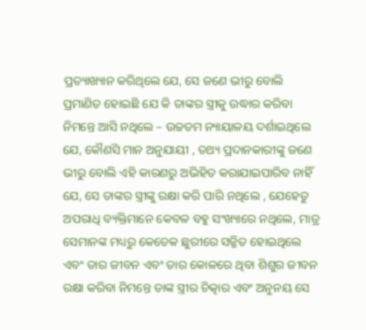ପ୍ରତ୍ୟାଖ୍ୟାନ କରିଥିଲେ ଯେ, ସେ ଜଣେ ଭୀରୁ ବୋଲି ପ୍ରମାଣିତ ହୋଇଛି ଯେ କି ତାଙ୍କର ସ୍ତ୍ରୀକୁ ଉଦ୍ଧାର କରିବା ନିମନ୍ତେ ଆସି ନଥିଲେ – ଉଚ୍ଚତମ ନ୍ୟାୟାଳୟ ଦର୍ଶାଇଥିଲେ ଯେ, କୌଣସି ମାନ ଅନୁଯାୟୀ , ତଥ୍ୟ ପ୍ରଦାନକାରୀଙ୍କୁ ଜଣେ ଭୀରୁ ବୋଲି ଏହି କାରଣରୁ ଅଭିହିତ କରାଯାଇପାରିବ ନାହିଁ ଯେ, ସେ ତାଙ୍କର ସ୍ତ୍ରୀଙ୍କୁ ରକ୍ଷା କରି ପାରି ନଥିଲେ , ଯେହେତୁ ଅପରାଧି ବ୍ୟକ୍ତିମାନେ କେବଳ ବହୁ ସଂଖ୍ୟାରେ ନଥିଲେ, ମାତ୍ର ସେମାନଙ୍କ ମଧ୍ୟରୁ କେତେକ ଛୁରୀରେ ସଜ୍ଜିତ ହୋଇଥିଲେ ଏବଂ ତାର ଜୀବନ ଏବଂ ତାର କୋଳରେ ଥିବା ଶିଶୁର ଜୀବନ ରକ୍ଷା କରିବା ନିମନ୍ତେ ତାଙ୍କ ସ୍ତ୍ରୀର ଚିତ୍କାର ଏବଂ ଅନୁନୟ ସେ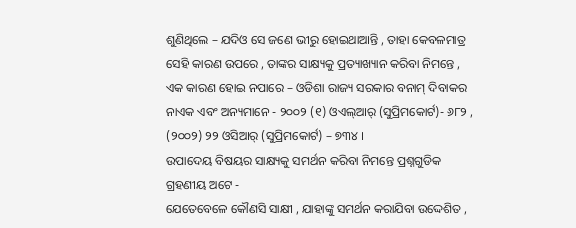ଶୁଣିଥିଲେ – ଯଦିଓ ସେ ଜଣେ ଭୀରୁ ହୋଇଥାଆନ୍ତି , ତାହା କେବଳମାତ୍ର ସେହି କାରଣ ଉପରେ , ତାଙ୍କର ସାକ୍ଷ୍ୟକୁ ପ୍ରତ୍ୟାଖ୍ୟାନ କରିବା ନିମନ୍ତେ , ଏକ କାରଣ ହୋଇ ନପାରେ – ଓଡିଶା ରାଜ୍ୟ ସରକାର ବନାମ୍ ଦିବାକର ନାଏକ ଏବଂ ଅନ୍ୟମାନେ - ୨୦୦୨ (୧) ଓଏଲ୍ଆର୍ (ସୁପ୍ରିମକୋର୍ଟ)- ୬୮୨ , (୨୦୦୨) ୨୨ ଓସିଆର୍ (ସୁପ୍ରିମକୋର୍ଟ) – ୭୩୪ ।
ଉପାଦେୟ ବିଷୟର ସାକ୍ଷ୍ୟକୁ ସମର୍ଥନ କରିବା ନିମନ୍ତେ ପ୍ରଶ୍ନଗୁଡିକ ଗ୍ରହଣୀୟ ଅଟେ -
ଯେତେବେଳେ କୌଣସି ସାକ୍ଷୀ , ଯାହାଙ୍କୁ ସମର୍ଥନ କରାଯିବା ଉଦ୍ଦେଶିତ ,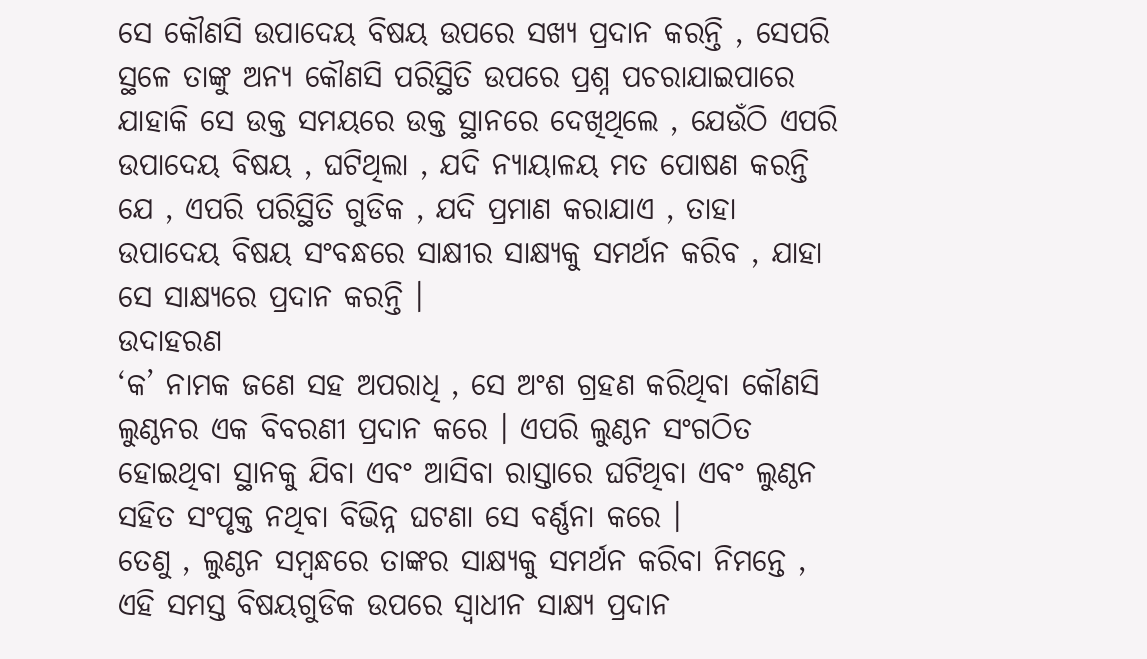ସେ କୌଣସି ଉପାଦେୟ ବିଷୟ ଉପରେ ସଖ୍ୟ ପ୍ରଦାନ କରନ୍ତି , ସେପରି ସ୍ଥଳେ ତାଙ୍କୁ ଅନ୍ୟ କୌଣସି ପରିସ୍ଥିତି ଉପରେ ପ୍ରଶ୍ନ ପଚରାଯାଇପାରେ ଯାହାକି ସେ ଉକ୍ତ ସମୟରେ ଉକ୍ତ ସ୍ଥାନରେ ଦେଖିଥିଲେ , ଯେଉଁଠି ଏପରି ଉପାଦେୟ ବିଷୟ , ଘଟିଥିଲା , ଯଦି ନ୍ୟାୟାଳୟ ମତ ପୋଷଣ କରନ୍ତି ଯେ , ଏପରି ପରିସ୍ଥିତି ଗୁଡିକ , ଯଦି ପ୍ରମାଣ କରାଯାଏ , ତାହା ଉପାଦେୟ ବିଷୟ ସଂବନ୍ଧରେ ସାକ୍ଷୀର ସାକ୍ଷ୍ୟକୁ ସମର୍ଥନ କରିବ , ଯାହା ସେ ସାକ୍ଷ୍ୟରେ ପ୍ରଦାନ କରନ୍ତି ।
ଉଦାହରଣ
‘କ’ ନାମକ ଜଣେ ସହ ଅପରାଧି , ସେ ଅଂଶ ଗ୍ରହଣ କରିଥିବା କୌଣସି ଲୁଣ୍ଠନର ଏକ ବିବରଣୀ ପ୍ରଦାନ କରେ । ଏପରି ଲୁଣ୍ଠନ ସଂଗଠିତ ହୋଇଥିବା ସ୍ଥାନକୁ ଯିବା ଏବଂ ଆସିବା ରାସ୍ତାରେ ଘଟିଥିବା ଏବଂ ଲୁଣ୍ଠନ ସହିତ ସଂପୃକ୍ତ ନଥିବା ବିଭିନ୍ନ ଘଟଣା ସେ ବର୍ଣ୍ଣନା କରେ ।
ତେଣୁ , ଲୁଣ୍ଠନ ସମ୍ବନ୍ଧରେ ତାଙ୍କର ସାକ୍ଷ୍ୟକୁ ସମର୍ଥନ କରିବା ନିମନ୍ତେ , ଏହି ସମସ୍ତ ବିଷୟଗୁଡିକ ଉପରେ ସ୍ଵାଧୀନ ସାକ୍ଷ୍ୟ ପ୍ରଦାନ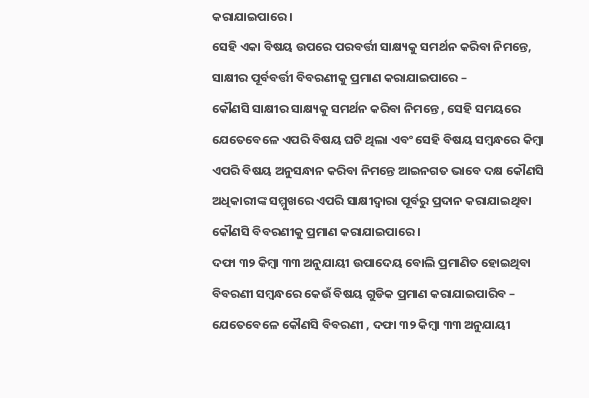କରାଯାଇପାରେ ।
ସେହି ଏକା ବିଷୟ ଉପରେ ପରବର୍ତ୍ତୀ ସାକ୍ଷ୍ୟକୁ ସମର୍ଥନ କରିବା ନିମନ୍ତେ, ସାକ୍ଷୀର ପୂର୍ବବର୍ତ୍ତୀ ବିବରଣୀକୁ ପ୍ରମାଣ କରାଯାଇପାରେ –
କୌଣସି ସାକ୍ଷୀର ସାକ୍ଷ୍ୟକୁ ସମର୍ଥନ କରିବା ନିମନ୍ତେ , ସେହି ସମୟରେ ଯେତେବେଳେ ଏପରି ବିଷୟ ଘଟି ଥିଲା ଏବଂ ସେହି ବିଷୟ ସମ୍ବନ୍ଧରେ କିମ୍ବା ଏପରି ବିଷୟ ଅନୁସନ୍ଧାନ କରିବା ନିମନ୍ତେ ଆଇନଗତ ଭାବେ ଦକ୍ଷ କୌଣସି ଅଧିକାରୀଙ୍କ ସମ୍ମୁଖରେ ଏପରି ସାକ୍ଷୀଦ୍ଵାରା ପୂର୍ବରୁ ପ୍ରଦାନ କରାଯାଇଥିବା କୌଣସି ବିବରଣୀକୁ ପ୍ରମାଣ କରାଯାଇପାରେ ।
ଦଫା ୩୨ କିମ୍ବା ୩୩ ଅନୁଯାୟୀ ଉପାଦେୟ ବୋଲି ପ୍ରମାଣିତ ହୋଇଥିବା ବିବରଣୀ ସମ୍ବନ୍ଧରେ କେଉଁ ବିଷୟ ଗୁଡିକ ପ୍ରମାଣ କରାଯାଇପାରିବ –
ଯେତେବେଳେ କୌଣସି ବିବରଣୀ , ଦଫା ୩୨ କିମ୍ବା ୩୩ ଅନୁଯାୟୀ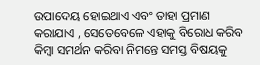ଉପାଦେୟ ହୋଇଥାଏ ଏବଂ ତାହା ପ୍ରମାଣ କରାଯାଏ , ସେତେବେଳେ ଏହାକୁ ବିରୋଧ କରିବ କିମ୍ବା ସମର୍ଥନ କରିବା ନିମନ୍ତେ ସମସ୍ତ ବିଷୟକୁ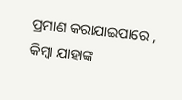ପ୍ରମାଣ କରାଯାଇପାରେ , କିମ୍ବା ଯାହାଙ୍କ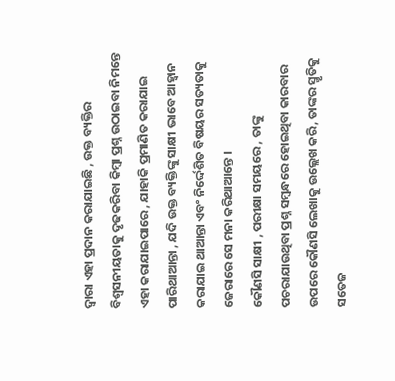ଦ୍ଵାରା ଏହା ପ୍ରଦାନ କରାଯାଇଛି , ଉକ୍ତ ବ୍ୟକ୍ତିର ବିଶ୍ଵସନୀୟତାକୁ ଦୃଢକରିବା କିମ୍ବା ପ୍ରଶ୍ନ ଉଠାଇବା ନିମନ୍ତେ ଏହା କରାଯାଇପାରେ , ଯାହାକି ପ୍ରମାଣିତ କରାଯାଇ ପାରିଥାଆନ୍ତା , ଯଦି ଉକ୍ତ ବ୍ୟକ୍ତିଙ୍କୁ ସାକ୍ଷୀ ଭାବେ ଆହ୍ଵାନ କରାଯାଇ ଥାଆନ୍ତା ଏବଂ ନିର୍ଦ୍ଦେଶିତ ବିଷୟର ସତ୍ୟତାକୁ ଜେରାରେ ସେ ମନା କରିଥାଆନ୍ତେ ।
କୌଣସି ସାକ୍ଷୀ , ପରୀକ୍ଷା ସମୟରେ , ତାଙ୍କୁ ପଚରାଯାଉଥିବା ପ୍ରଶ୍ନ ସମ୍ବନ୍ଧରେ ହୋଇଥିବା କାରବାର ଉପରେ କୌଣସି ଲେଖାକୁ ଉଲ୍ଲେଖ କରି, ତାଙ୍କର ସ୍ମୃତିକୁ ସତେଜ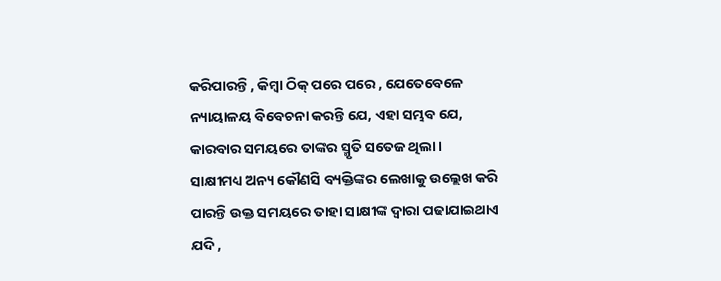କରିପାରନ୍ତି , କିମ୍ବା ଠିକ୍ ପରେ ପରେ , ଯେତେବେଳେ ନ୍ୟାୟାଳୟ ବିବେଚନା କରନ୍ତି ଯେ, ଏହା ସମ୍ଭବ ଯେ, କାରବାର ସମୟରେ ତାଙ୍କର ସ୍ମୃତି ସତେଜ ଥିଲା ।
ସାକ୍ଷୀମଧ୍ୟ ଅନ୍ୟ କୌଣସି ବ୍ୟକ୍ତିଙ୍କର ଲେଖାକୁ ଉଲ୍ଲେଖ କରି ପାରନ୍ତି ଉକ୍ତ ସମୟରେ ତାହା ସାକ୍ଷୀଙ୍କ ଦ୍ଵାରା ପଢାଯାଇଥାଏ ଯଦି ,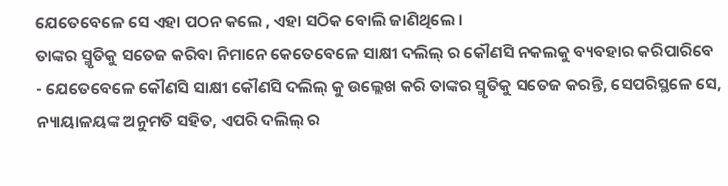ଯେତେବେଳେ ସେ ଏହା ପଠନ କଲେ , ଏହା ସଠିକ ବୋଲି ଜାଣିଥିଲେ ।
ତାଙ୍କର ସ୍ମୃତିକୁ ସତେଜ କରିବା ନିମାନେ କେତେବେଳେ ସାକ୍ଷୀ ଦଲିଲ୍ ର କୌଣସି ନକଲକୁ ବ୍ୟବହାର କରିପାରିବେ - ଯେତେବେଳେ କୌଣସି ସାକ୍ଷୀ କୌଣସି ଦଲିଲ୍ କୁ ଉଲ୍ଲେଖ କରି ତାଙ୍କର ସ୍ମୃତିକୁ ସତେଜ କରନ୍ତି, ସେପରିସ୍ଥଳେ ସେ, ନ୍ୟାୟାଳୟଙ୍କ ଅନୁମତି ସହିତ, ଏପରି ଦଲିଲ୍ ର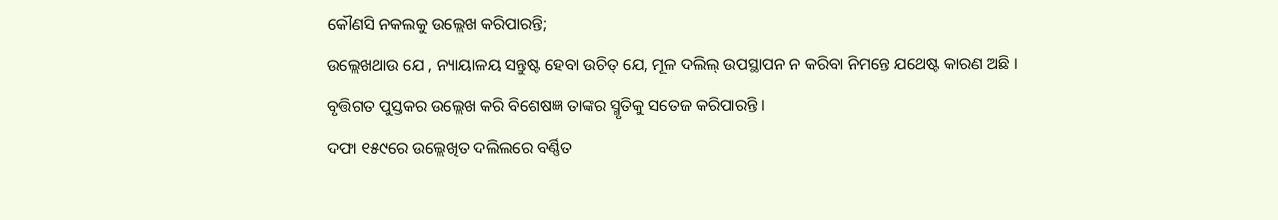କୌଣସି ନକଲକୁ ଉଲ୍ଲେଖ କରିପାରନ୍ତି;
ଉଲ୍ଲେଖଥାଉ ଯେ , ନ୍ୟାୟାଳୟ ସନ୍ତୁଷ୍ଟ ହେବା ଉଚିତ୍ ଯେ, ମୂଳ ଦଲିଲ୍ ଉପସ୍ଥାପନ ନ କରିବା ନିମନ୍ତେ ଯଥେଷ୍ଟ କାରଣ ଅଛି ।
ବୃତ୍ତିଗତ ପୁସ୍ତକର ଉଲ୍ଲେଖ କରି ବିଶେଷଜ୍ଞ ତାଙ୍କର ସ୍ମୃତିକୁ ସତେଜ କରିପାରନ୍ତି ।
ଦଫା ୧୫୯ରେ ଉଲ୍ଲେଖିତ ଦଲିଲରେ ବର୍ଣ୍ଣିତ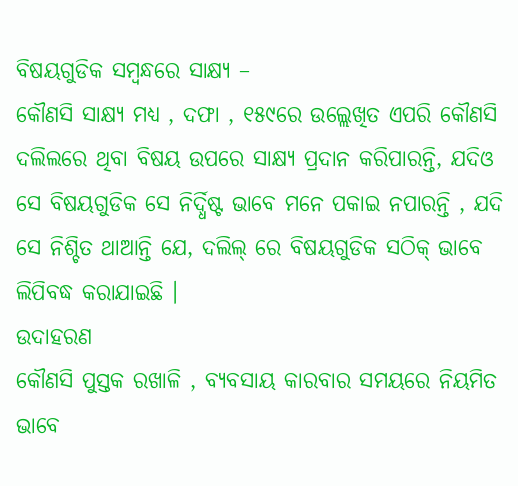ବିଷୟଗୁଡିକ ସମ୍ବନ୍ଧରେ ସାକ୍ଷ୍ୟ –
କୌଣସି ସାକ୍ଷ୍ୟ ମଧ୍ୟ , ଦଫା , ୧୫୯ରେ ଉଲ୍ଲେଖିତ ଏପରି କୌଣସି ଦଲିଲରେ ଥିବା ବିଷୟ ଉପରେ ସାକ୍ଷ୍ୟ ପ୍ରଦାନ କରିପାରନ୍ତି, ଯଦିଓ ସେ ବିଷୟଗୁଡିକ ସେ ନିର୍ଦ୍ଧିଷ୍ଟ ଭାବେ ମନେ ପକାଇ ନପାରନ୍ତି , ଯଦି ସେ ନିଶ୍ଚିତ ଥାଆନ୍ତି ଯେ, ଦଲିଲ୍ ରେ ବିଷୟଗୁଡିକ ସଠିକ୍ ଭାବେ ଲିପିବଦ୍ଧ କରାଯାଇଛି ।
ଉଦାହରଣ
କୌଣସି ପୁସ୍ତକ ରଖାଳି , ବ୍ୟବସାୟ କାରବାର ସମୟରେ ନିୟମିତ ଭାବେ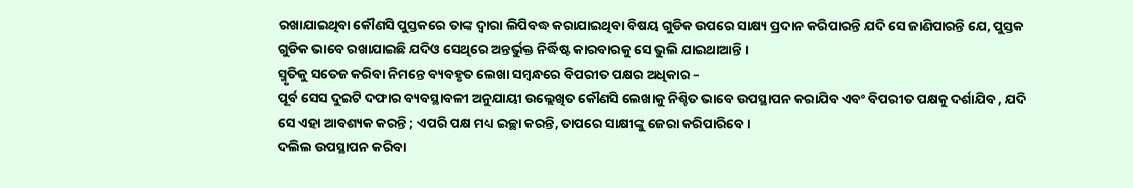ରଖାଯାଇଥିବା କୌଣସି ପୁସ୍ତକରେ ତାଙ୍କ ଦ୍ଵାରା ଲିପିବଦ୍ଧ କରାଯାଇଥିବା ବିଷୟ ଗୁଡିକ ଉପରେ ସାକ୍ଷ୍ୟ ପ୍ରଦାନ କରିପାରନ୍ତି ଯଦି ସେ ଜାଣିପାରନ୍ତି ଯେ, ପୁସ୍ତକ ଗୁଡିକ ଭାବେ ରଖାଯାଇଛି ଯଦିଓ ସେଥିରେ ଅନ୍ତର୍ଭୁକ୍ତ ନିର୍ଦ୍ଧିଷ୍ଟ କାରବାରକୁ ସେ ଭୁଲି ଯାଇଥାଆନ୍ତି ।
ସ୍ମୃତିକୁ ସତେଜ କରିବା ନିମନ୍ତେ ବ୍ୟବହୃତ ଲେଖା ସମ୍ବନ୍ଧରେ ବିପରୀତ ପକ୍ଷର ଅଧିକାର –
ପୂର୍ବ ସେସ ଦୁଇଟି ଦଫାର ବ୍ୟବସ୍ଥାବଳୀ ଅନୁଯାୟୀ ଉଲ୍ଲେଖିତ କୌଣସି ଲେଖାକୁ ନିଶ୍ଚିତ ଭାବେ ଉପସ୍ଥାପନ କରାଯିବ ଏବଂ ବିପରୀତ ପକ୍ଷକୁ ଦର୍ଶାଯିବ , ଯଦି ସେ ଏହା ଆବଶ୍ୟକ କରନ୍ତି ; ଏପରି ପକ୍ଷ ମଧ୍ୟ ଇଚ୍ଛା କରନ୍ତି, ତାପରେ ସାକ୍ଷୀଙ୍କୁ ଜେରା କରିପାରିବେ ।
ଦଲିଲ ଉପସ୍ଥାପନ କରିବା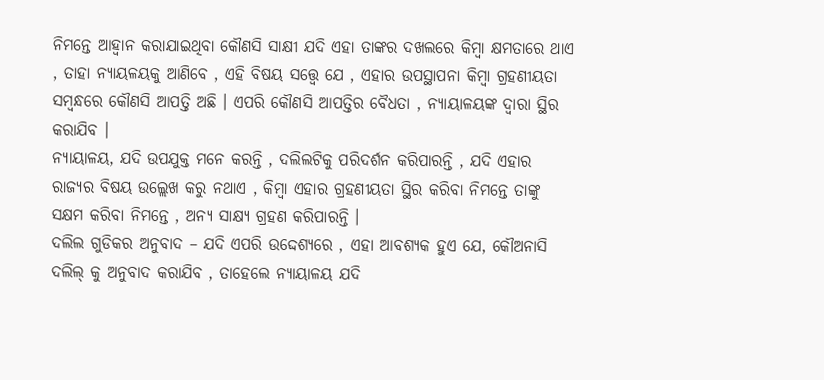ନିମନ୍ତେ ଆହ୍ଵାନ କରାଯାଇଥିବା କୌଣସି ସାକ୍ଷୀ ଯଦି ଏହା ତାଙ୍କର ଦଖଲରେ କିମ୍ବା କ୍ଷମତାରେ ଥାଏ , ତାହା ନ୍ୟାୟଳୟକୁ ଆଣିବେ , ଏହି ବିଷୟ ସତ୍ତ୍ୱେ ଯେ , ଏହାର ଉପସ୍ଥାପନା କିମ୍ବା ଗ୍ରହଣୀୟତା ସମ୍ବନ୍ଧରେ କୌଣସି ଆପତ୍ତି ଅଛି । ଏପରି କୌଣସି ଆପତ୍ତିର ବୈଧତା , ନ୍ୟାୟାଳୟଙ୍କ ଦ୍ଵାରା ସ୍ଥିର କରାଯିବ ।
ନ୍ୟାୟାଳୟ, ଯଦି ଉପଯୁକ୍ତ ମନେ କରନ୍ତି , ଦଲିଲଟିକୁ ପରିଦର୍ଶନ କରିପାରନ୍ତି , ଯଦି ଏହାର ରାଜ୍ୟର ବିଷୟ ଉଲ୍ଲେଖ କରୁ ନଥାଏ , କିମ୍ବା ଏହାର ଗ୍ରହଣୀୟତା ସ୍ଥିର କରିବା ନିମନ୍ତେ ତାଙ୍କୁ ସକ୍ଷମ କରିବା ନିମନ୍ତେ , ଅନ୍ୟ ସାକ୍ଷ୍ୟ ଗ୍ରହଣ କରିପାରନ୍ତି ।
ଦଲିଲ ଗୁଡିକର ଅନୁବାଦ – ଯଦି ଏପରି ଉଦ୍ଦେଶ୍ୟରେ , ଏହା ଆବଶ୍ୟକ ହୁଏ ଯେ, କୌଅନାସି ଦଲିଲ୍ କୁ ଅନୁବାଦ କରାଯିବ , ତାହେଲେ ନ୍ୟାୟାଳୟ ଯଦି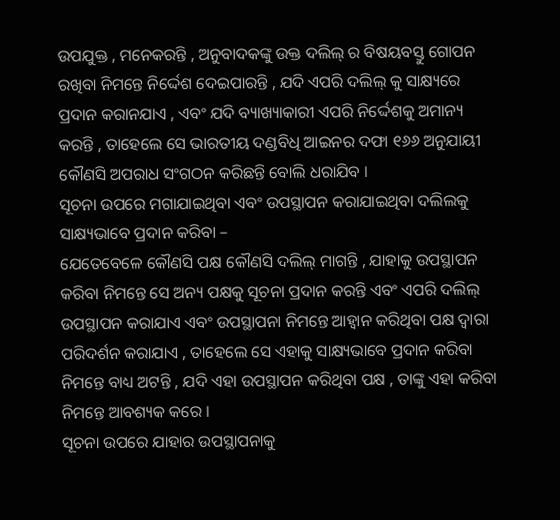ଉପଯୁକ୍ତ , ମନେକରନ୍ତି , ଅନୁବାଦକଙ୍କୁ ଉକ୍ତ ଦଲିଲ୍ ର ବିଷୟବସ୍ତୁ ଗୋପନ ରଖିବା ନିମନ୍ତେ ନିର୍ଦ୍ଦେଶ ଦେଇପାରନ୍ତି , ଯଦି ଏପରି ଦଲିଲ୍ କୁ ସାକ୍ଷ୍ୟରେ ପ୍ରଦାନ କରାନଯାଏ , ଏବଂ ଯଦି ବ୍ୟାଖ୍ୟାକାରୀ ଏପରି ନିର୍ଦ୍ଦେଶକୁ ଅମାନ୍ୟ କରନ୍ତି , ତାହେଲେ ସେ ଭାରତୀୟ ଦଣ୍ଡବିଧି ଆଇନର ଦଫା ୧୬୬ ଅନୁଯାୟୀ କୌଣସି ଅପରାଧ ସଂଗଠନ କରିଛନ୍ତି ବୋଲି ଧରାଯିବ ।
ସୂଚନା ଉପରେ ମଗାଯାଇଥିବା ଏବଂ ଉପସ୍ଥାପନ କରାଯାଇଥିବା ଦଲିଲକୁ ସାକ୍ଷ୍ୟଭାବେ ପ୍ରଦାନ କରିବା –
ଯେତେବେଳେ କୌଣସି ପକ୍ଷ କୌଣସି ଦଲିଲ୍ ମାଗନ୍ତି , ଯାହାକୁ ଉପସ୍ଥାପନ କରିବା ନିମନ୍ତେ ସେ ଅନ୍ୟ ପକ୍ଷକୁ ସୂଚନା ପ୍ରଦାନ କରନ୍ତି ଏବଂ ଏପରି ଦଲିଲ୍ ଉପସ୍ଥାପନ କରାଯାଏ ଏବଂ ଉପସ୍ଥାପନା ନିମନ୍ତେ ଆହ୍ଵାନ କରିଥିବା ପକ୍ଷ ଦ୍ଵାରା ପରିଦର୍ଶନ କରାଯାଏ , ତାହେଲେ ସେ ଏହାକୁ ସାକ୍ଷ୍ୟଭାବେ ପ୍ରଦାନ କରିବା ନିମନ୍ତେ ବାଧ୍ୟ ଅଟନ୍ତି , ଯଦି ଏହା ଉପସ୍ଥାପନ କରିଥିବା ପକ୍ଷ , ତାଙ୍କୁ ଏହା କରିବା ନିମନ୍ତେ ଆବଶ୍ୟକ କରେ ।
ସୂଚନା ଉପରେ ଯାହାର ଉପସ୍ଥାପନାକୁ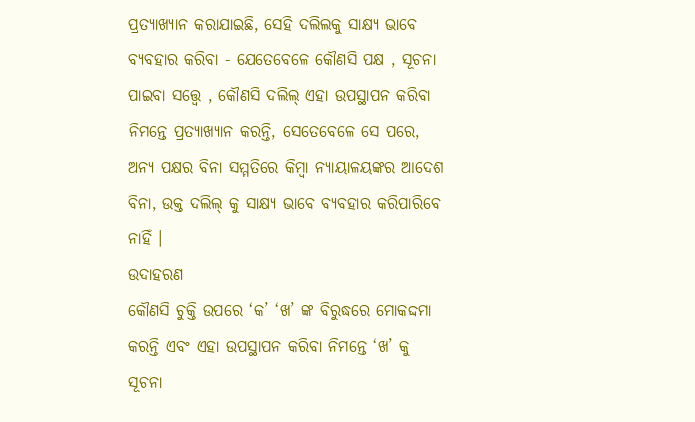ପ୍ରତ୍ୟାଖ୍ୟାନ କରାଯାଇଛି, ସେହି ଦଲିଲକୁ ସାକ୍ଷ୍ୟ ଭାବେ ବ୍ୟବହାର କରିବା - ଯେତେବେଳେ କୌଣସି ପକ୍ଷ , ସୂଚନା ପାଇବା ସତ୍ତ୍ଵେ , କୌଣସି ଦଲିଲ୍ ଏହା ଉପସ୍ଥାପନ କରିବା ନିମନ୍ତେ ପ୍ରତ୍ୟାଖ୍ୟାନ କରନ୍ତି, ସେତେବେଳେ ସେ ପରେ, ଅନ୍ୟ ପକ୍ଷର ବିନା ସମ୍ମତିରେ କିମ୍ବା ନ୍ୟାୟାଳୟଙ୍କର ଆଦେଶ ବିନା, ଉକ୍ତ ଦଲିଲ୍ କୁ ସାକ୍ଷ୍ୟ ଭାବେ ବ୍ୟବହାର କରିପାରିବେ ନାହିଁ ।
ଉଦାହରଣ
କୌଣସି ଚୁକ୍ତି ଉପରେ ‘କ’ ‘ଖ’ ଙ୍କ ବିରୁଦ୍ଧରେ ମୋକଦ୍ଦମା କରନ୍ତି ଏବଂ ଏହା ଉପସ୍ଥାପନ କରିବା ନିମନ୍ତେ ‘ଖ’ କୁ ସୂଚନା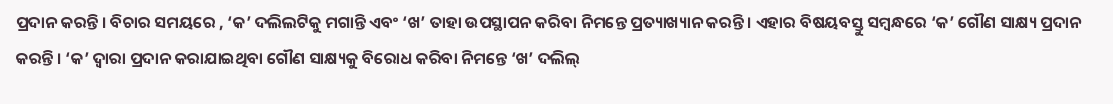ପ୍ରଦାନ କରନ୍ତି । ବିଚାର ସମୟରେ , ‘କ’ ଦଲିଲଟିକୁ ମଗାନ୍ତି ଏବଂ ‘ଖ’ ତାହା ଉପସ୍ଥାପନ କରିବା ନିମନ୍ତେ ପ୍ରତ୍ୟାଖ୍ୟାନ କରନ୍ତି । ଏହାର ବିଷୟବସ୍ତୁ ସମ୍ବନ୍ଧରେ ‘କ’ ଗୌଣ ସାକ୍ଷ୍ୟ ପ୍ରଦାନ କରନ୍ତି । ‘କ’ ଦ୍ଵାରା ପ୍ରଦାନ କରାଯାଇଥିବା ଗୌଣ ସାକ୍ଷ୍ୟକୁ ବିରୋଧ କରିବା ନିମନ୍ତେ ‘ଖ’ ଦଲିଲ୍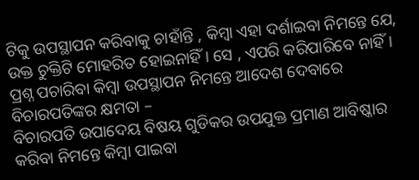ଟିକୁ ଉପସ୍ଥାପନ କରିବାକୁ ଚାହାଁନ୍ତି , କିମ୍ବା ଏହା ଦର୍ଶାଇବା ନିମନ୍ତେ ଯେ, ଉକ୍ତ ଚୁକ୍ତିଟି ମୋହରିତ ହୋଇନାହିଁ । ସେ , ଏପରି କରିପାରିବେ ନାହିଁ ।
ପ୍ରଶ୍ନ ପଚାରିବା କିମ୍ବା ଉପସ୍ଥାପନ ନିମନ୍ତେ ଆଦେଶ ଦେବାରେ ବିଚାରପତିଙ୍କର କ୍ଷମତା –
ବିଚାରପତି ଉପାଦେୟ ବିଷୟ ଗୁଡିକର ଉପଯୁକ୍ତ ପ୍ରମାଣ ଆବିଷ୍କାର କରିବା ନିମନ୍ତେ କିମ୍ବା ପାଇବା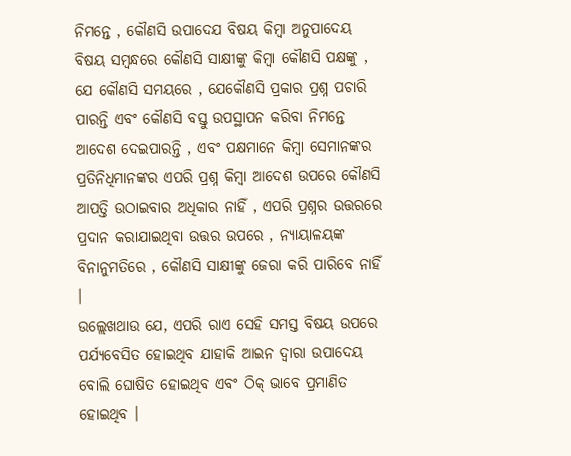ନିମନ୍ତେ , କୌଣସି ଉପାଦେଯ ବିଷୟ କିମ୍ବା ଅନୁପାଦେୟ ବିଷୟ ସମ୍ବନ୍ଧରେ କୌଣସି ସାକ୍ଷୀଙ୍କୁ କିମ୍ବା କୌଣସି ପକ୍ଷଙ୍କୁ , ଯେ କୌଣସି ସମୟରେ , ଯେକୌଣସି ପ୍ରକାର ପ୍ରଶ୍ନ ପଚାରି ପାରନ୍ତି ଏବଂ କୌଣସି ବସ୍ତୁ ଉପସ୍ଥାପନ କରିବା ନିମନ୍ତେ ଆଦେଶ ଦେଇପାରନ୍ତି , ଏବଂ ପକ୍ଷମାନେ କିମ୍ବା ସେମାନଙ୍କର ପ୍ରତିନିଧିମାନଙ୍କର ଏପରି ପ୍ରଶ୍ନ କିମ୍ବା ଆଦେଶ ଉପରେ କୌଣସି ଆପତ୍ତି ଉଠାଇବାର ଅଧିକାର ନାହିଁ , ଏପରି ପ୍ରଶ୍ନର ଉତ୍ତରରେ ପ୍ରଦାନ କରାଯାଇଥିବା ଉତ୍ତର ଉପରେ , ନ୍ୟାୟାଳୟଙ୍କ ବିନାନୁମତିରେ , କୌଣସି ସାକ୍ଷୀଙ୍କୁ ଜେରା କରି ପାରିବେ ନାହିଁ ।
ଉଲ୍ଲେଖଥାଉ ଯେ, ଏପରି ରାଏ ସେହି ସମସ୍ତ ବିଷୟ ଉପରେ ପର୍ଯ୍ୟବେସିତ ହୋଇଥିବ ଯାହାକି ଆଇନ ଦ୍ଵାରା ଉପାଦେୟ ବୋଲି ଘୋଷିତ ହୋଇଥିବ ଏବଂ ଠିକ୍ ଭାବେ ପ୍ରମାଣିତ ହୋଇଥିବ ।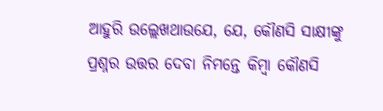ଆହୁରି ଉଲ୍ଲେଖଥାଉଯେ, ଯେ, କୌଣସି ସାକ୍ଷୀଙ୍କୁ ପ୍ରଶ୍ନର ଉତ୍ତର ଦେବା ନିମନ୍ତେ କିମ୍ବା କୌଣସି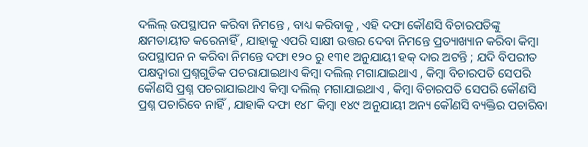ଦଲିଲ୍ ଉପସ୍ଥାପନ କରିବା ନିମନ୍ତେ , ବାଧ୍ୟ କରିବାକୁ , ଏହି ଦଫା କୌଣସି ବିଚାରପତିଙ୍କୁ କ୍ଷମତାୟୀତ କରେନାହିଁ , ଯାହାକୁ ଏପରି ସାକ୍ଷୀ ଉତ୍ତର ଦେବା ନିମନ୍ତେ ପ୍ରତ୍ୟାଖ୍ୟାନ କରିବା କିମ୍ବା ଉପସ୍ଥାପନ ନ କରିବା ନିମନ୍ତେ ଦଫା ୧୨୦ ରୁ ୧୩୧ ଅନୁଯାୟୀ ହକ୍ ଦାର ଅଟନ୍ତି ; ଯଦି ବିପରୀତ ପକ୍ଷଦ୍ଵାରା ପ୍ରଶ୍ନଗୁଡିକ ପଚରାଯାଇଥାଏ କିମ୍ବା ଦଲିଲ୍ ମଗାଯାଇଥାଏ , କିମ୍ବା ବିଚାରପତି ସେପରି କୌଣସି ପ୍ରଶ୍ନ ପଚରାଯାଇଥାଏ କିମ୍ବା ଦଲିଲ୍ ମଗାଯାଇଥାଏ , କିମ୍ବା ବିଚାରପତି ସେପରି କୌଣସି ପ୍ରଶ୍ନ ପଚାରିବେ ନାହିଁ , ଯାହାକି ଦଫା ୧୪୮ କିମ୍ବା ୧୪୯ ଅନୁଯାୟୀ ଅନ୍ୟ କୌଣସି ବ୍ୟକ୍ତିର ପଚାରିବା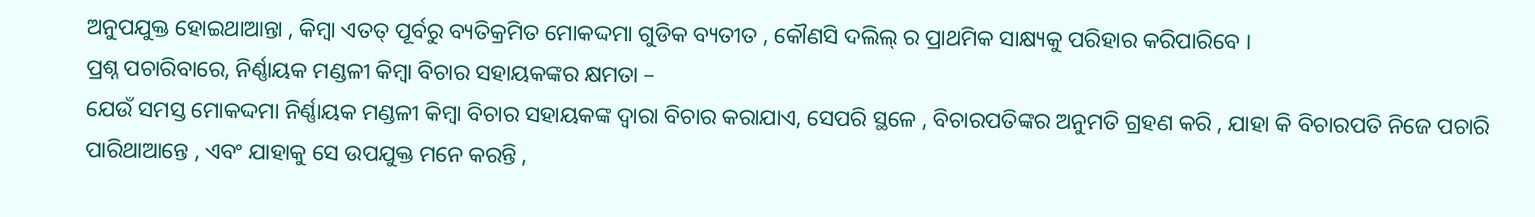ଅନୁପଯୁକ୍ତ ହୋଇଥାଆନ୍ତା , କିମ୍ବା ଏତତ୍ ପୂର୍ବରୁ ବ୍ୟତିକ୍ରମିତ ମୋକଦ୍ଦମା ଗୁଡିକ ବ୍ୟତୀତ , କୌଣସି ଦଲିଲ୍ ର ପ୍ରାଥମିକ ସାକ୍ଷ୍ୟକୁ ପରିହାର କରିପାରିବେ ।
ପ୍ରଶ୍ନ ପଚାରିବାରେ, ନିର୍ଣ୍ଣାୟକ ମଣ୍ଡଳୀ କିମ୍ବା ବିଚାର ସହାୟକଙ୍କର କ୍ଷମତା –
ଯେଉଁ ସମସ୍ତ ମୋକଦ୍ଦମା ନିର୍ଣ୍ଣାୟକ ମଣ୍ଡଳୀ କିମ୍ବା ବିଚାର ସହାୟକଙ୍କ ଦ୍ଵାରା ବିଚାର କରାଯାଏ, ସେପରି ସ୍ଥଳେ , ବିଚାରପତିଙ୍କର ଅନୁମତି ଗ୍ରହଣ କରି , ଯାହା କି ବିଚାରପତି ନିଜେ ପଚାରି ପାରିଥାଆନ୍ତେ , ଏବଂ ଯାହାକୁ ସେ ଉପଯୁକ୍ତ ମନେ କରନ୍ତି ,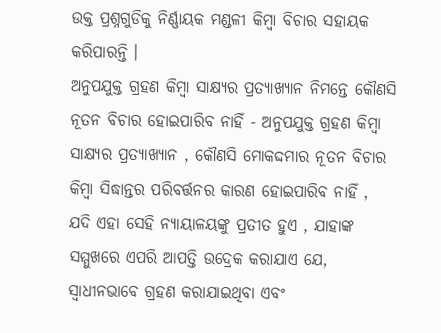ଉକ୍ତ ପ୍ରଶ୍ନଗୁଡିକୁ ନିର୍ଣ୍ଣାୟକ ମଣ୍ଡଳୀ କିମ୍ବା ବିଚାର ସହାୟକ କରିପାରନ୍ତି ।
ଅନୁପଯୁକ୍ତ ଗ୍ରହଣ କିମ୍ବା ସାକ୍ଷ୍ୟର ପ୍ରତ୍ୟାଖ୍ୟାନ ନିମନ୍ତେ କୌଣସି ନୂତନ ବିଚାର ହୋଇପାରିବ ନାହିଁ - ଅନୁପଯୁକ୍ତ ଗ୍ରହଣ କିମ୍ବା ସାକ୍ଷ୍ୟର ପ୍ରତ୍ୟାଖ୍ୟାନ , କୌଣସି ମୋକଦ୍ଦମାର ନୂତନ ବିଚାର କିମ୍ବା ସିଦ୍ଧାନ୍ତର ପରିବର୍ତ୍ତନର କାରଣ ହୋଇପାରିବ ନାହିଁ , ଯଦି ଏହା ସେହି ନ୍ୟାୟାଳୟଙ୍କୁ ପ୍ରତୀତ ହୁଏ , ଯାହାଙ୍କ ସମ୍ମୁଖରେ ଏପରି ଆପତ୍ତି ଉଦ୍ରେକ କରାଯାଏ ଯେ, ସ୍ଵାଧୀନଭାବେ ଗ୍ରହଣ କରାଯାଇଥିବା ଏବଂ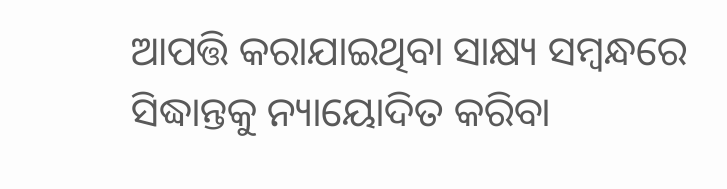ଆପତ୍ତି କରାଯାଇଥିବା ସାକ୍ଷ୍ୟ ସମ୍ବନ୍ଧରେ ସିଦ୍ଧାନ୍ତକୁ ନ୍ୟାୟୋଦିତ କରିବା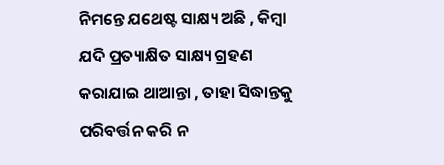ନିମନ୍ତେ ଯଥେଷ୍ଟ ସାକ୍ଷ୍ୟ ଅଛି , କିମ୍ବା ଯଦି ପ୍ରତ୍ୟାକ୍ଷିତ ସାକ୍ଷ୍ୟ ଗ୍ରହଣ କରାଯାଇ ଥାଆନ୍ତା , ତାହା ସିଦ୍ଧାନ୍ତକୁ ପରିବର୍ତ୍ତନ କରି ନ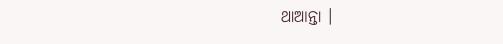ଥାଆନ୍ତା ।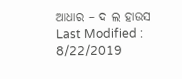ଆଧାର – ଦ ଲ ହାଉସ
Last Modified : 8/22/2019